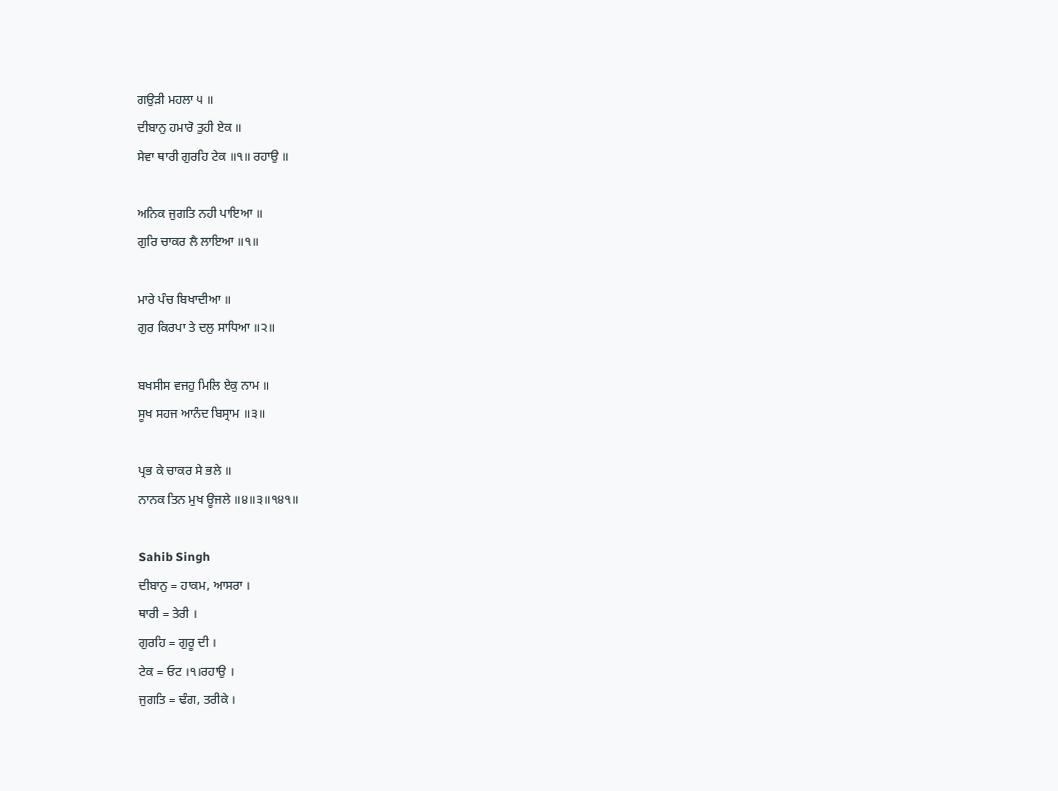ਗਉੜੀ ਮਹਲਾ ੫ ॥
ਦੀਬਾਨੁ ਹਮਾਰੋ ਤੁਹੀ ਏਕ ॥
ਸੇਵਾ ਥਾਰੀ ਗੁਰਹਿ ਟੇਕ ॥੧॥ ਰਹਾਉ ॥

ਅਨਿਕ ਜੁਗਤਿ ਨਹੀ ਪਾਇਆ ॥
ਗੁਰਿ ਚਾਕਰ ਲੈ ਲਾਇਆ ॥੧॥

ਮਾਰੇ ਪੰਚ ਬਿਖਾਦੀਆ ॥
ਗੁਰ ਕਿਰਪਾ ਤੇ ਦਲੁ ਸਾਧਿਆ ॥੨॥

ਬਖਸੀਸ ਵਜਹੁ ਮਿਲਿ ਏਕੁ ਨਾਮ ॥
ਸੂਖ ਸਹਜ ਆਨੰਦ ਬਿਸ੍ਰਾਮ ॥੩॥

ਪ੍ਰਭ ਕੇ ਚਾਕਰ ਸੇ ਭਲੇ ॥
ਨਾਨਕ ਤਿਨ ਮੁਖ ਊਜਲੇ ॥੪॥੩॥੧੪੧॥

Sahib Singh
ਦੀਬਾਨੁ = ਹਾਕਮ, ਆਸਰਾ ।
ਥਾਰੀ = ਤੇਰੀ ।
ਗੁਰਹਿ = ਗੁਰੂ ਦੀ ।
ਟੇਕ = ਓਟ ।੧।ਰਹਾਉ ।
ਜੁਗਤਿ = ਢੰਗ, ਤਰੀਕੇ ।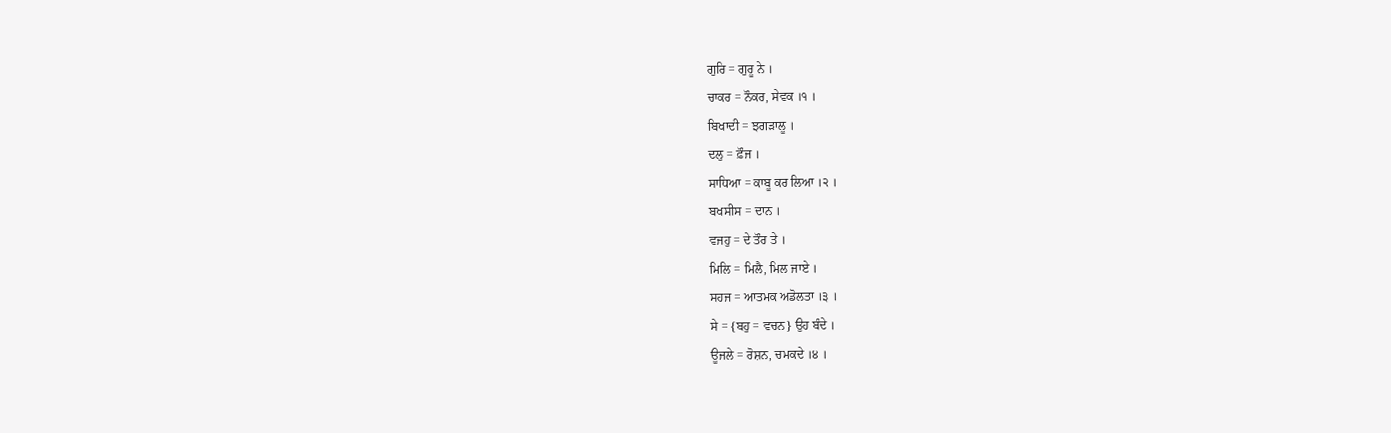ਗੁਰਿ = ਗੁਰੂ ਨੇ ।
ਚਾਕਰ = ਨੌਕਰ, ਸੇਵਕ ।੧ ।
ਬਿਖਾਦੀ = ਝਗੜਾਲੂ ।
ਦਲੁ = ਫ਼ੌਜ ।
ਸਾਧਿਆ = ਕਾਬੂ ਕਰ ਲਿਆ ।੨ ।
ਬਖਸੀਸ = ਦਾਨ ।
ਵਜਹੁ = ਦੇ ਤੌਰ ਤੇ ।
ਮਿਲਿ = ਮਿਲੈ, ਮਿਲ ਜਾਏ ।
ਸਹਜ = ਆਤਮਕ ਅਡੋਲਤਾ ।੩ ।
ਸੇ = {ਬਹੁ = ਵਚਨ} ਉਹ ਬੰਦੇ ।
ਊਜਲੇ = ਰੋਸ਼ਨ, ਚਮਕਦੇ ।੪ ।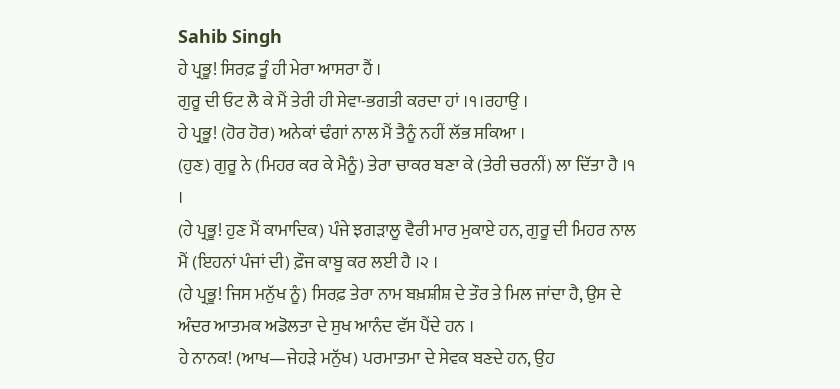Sahib Singh
ਹੇ ਪ੍ਰਭੂ! ਸਿਰਫ਼ ਤੂੰ ਹੀ ਮੇਰਾ ਆਸਰਾ ਹੈਂ ।
ਗੁਰੂ ਦੀ ਓਟ ਲੈ ਕੇ ਮੈਂ ਤੇਰੀ ਹੀ ਸੇਵਾ-ਭਗਤੀ ਕਰਦਾ ਹਾਂ ।੧।ਰਹਾਉ ।
ਹੇ ਪ੍ਰਭੂ! (ਹੋਰ ਹੋਰ) ਅਨੇਕਾਂ ਢੰਗਾਂ ਨਾਲ ਮੈਂ ਤੈਨੂੰ ਨਹੀਂ ਲੱਭ ਸਕਿਆ ।
(ਹੁਣ) ਗੁਰੂ ਨੇ (ਮਿਹਰ ਕਰ ਕੇ ਮੈਨੂੰ) ਤੇਰਾ ਚਾਕਰ ਬਣਾ ਕੇ (ਤੇਰੀ ਚਰਨੀਂ) ਲਾ ਦਿੱਤਾ ਹੈ ।੧ ।
(ਹੇ ਪ੍ਰਭੂ! ਹੁਣ ਮੈਂ ਕਾਮਾਦਿਕ) ਪੰਜੇ ਝਗੜਾਲੂ ਵੈਰੀ ਮਾਰ ਮੁਕਾਏ ਹਨ, ਗੁਰੂ ਦੀ ਮਿਹਰ ਨਾਲ ਮੈਂ (ਇਹਨਾਂ ਪੰਜਾਂ ਦੀ) ਫ਼ੌਜ ਕਾਬੂ ਕਰ ਲਈ ਹੈ ।੨ ।
(ਹੇ ਪ੍ਰਭੂ! ਜਿਸ ਮਨੁੱਖ ਨੂੰ) ਸਿਰਫ਼ ਤੇਰਾ ਨਾਮ ਬਖ਼ਸ਼ੀਸ਼ ਦੇ ਤੌਰ ਤੇ ਮਿਲ ਜਾਂਦਾ ਹੈ, ਉਸ ਦੇ ਅੰਦਰ ਆਤਮਕ ਅਡੋਲਤਾ ਦੇ ਸੁਖ ਆਨੰਦ ਵੱਸ ਪੈਂਦੇ ਹਨ ।
ਹੇ ਨਾਨਕ! (ਆਖ—ਜੇਹੜੇ ਮਨੁੱਖ) ਪਰਮਾਤਮਾ ਦੇ ਸੇਵਕ ਬਣਦੇ ਹਨ, ਉਹ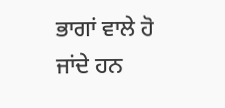ਭਾਗਾਂ ਵਾਲੇ ਹੋ ਜਾਂਦੇ ਹਨ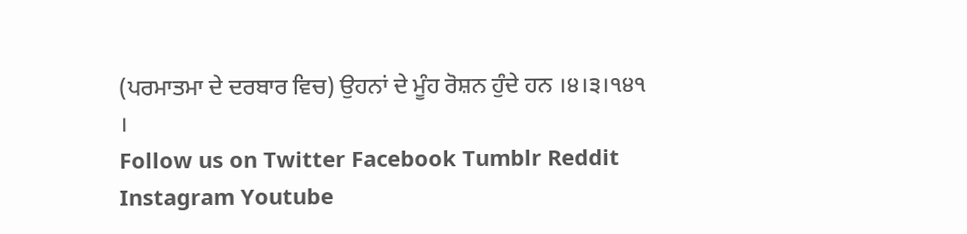(ਪਰਮਾਤਮਾ ਦੇ ਦਰਬਾਰ ਵਿਚ) ਉਹਨਾਂ ਦੇ ਮੂੰਹ ਰੋਸ਼ਨ ਹੁੰਦੇ ਹਨ ।੪।੩।੧੪੧ ।
Follow us on Twitter Facebook Tumblr Reddit Instagram Youtube